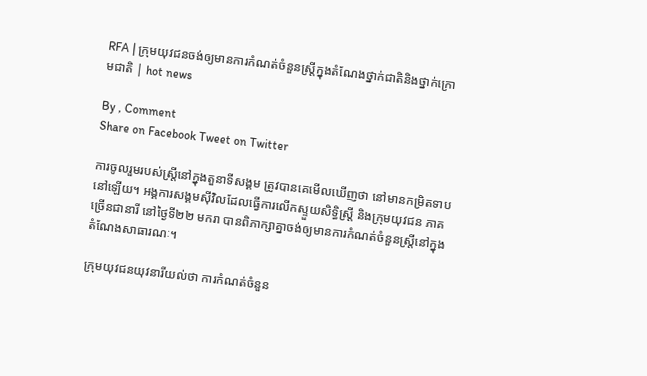RFA | ក្រុមយុវជនចង់ឲ្យមានការកំណត់ចំនួនស្ត្រីក្នុងតំណែងថ្នាក់ជាតិនិងថ្នាក់ក្រោមជាតិ | hot news

By , Comment
Share on Facebook Tweet on Twitter

ការចូលរួមរបស់ស្ត្រីនៅក្នុងតួនាទីសង្គម ត្រូវបានគេមើលឃើញថា នៅមានកម្រិតទាបនៅឡើយ។ អង្គការសង្គមស៊ីវិលដែលធ្វើការលើកស្ទួយសិទ្ធិស្ត្រី និងក្រុមយុវជន ភាគច្រើនជានារី នៅថ្ងៃទី២២ មករា បានពិភាក្សាគ្នាចង់ឲ្យមានការកំណត់ចំនួនស្ត្រីនៅក្នុងតំណែងសាធារណៈ។

ក្រុមយុវជនយុវនារីយល់ថា ការកំណត់ចំនួន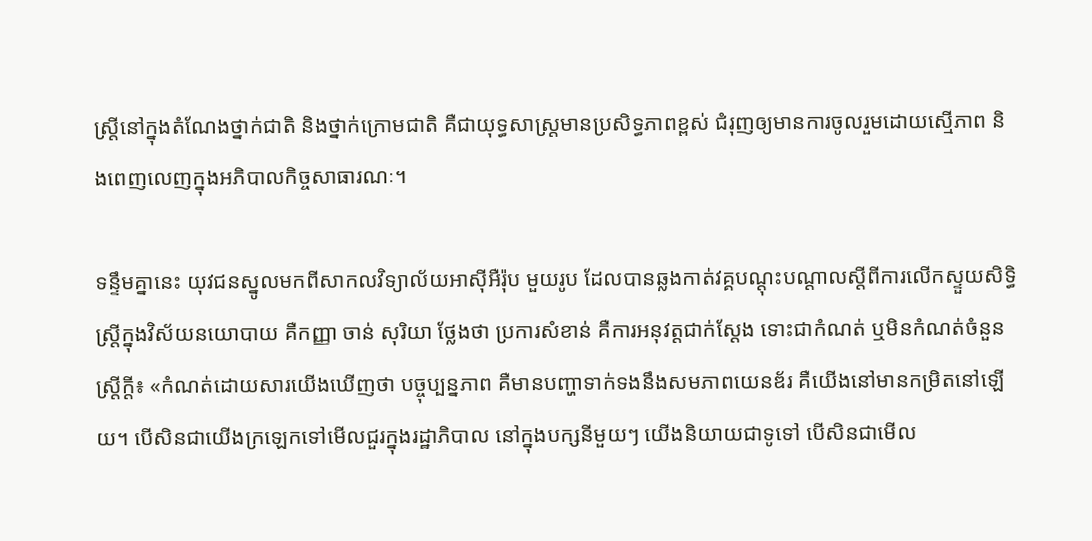ស្ត្រីនៅក្នុងតំណែងថ្នាក់ជាតិ និងថ្នាក់ក្រោមជាតិ គឺជាយុទ្ធសាស្ត្រមានប្រសិទ្ធភាពខ្ពស់ ជំរុញឲ្យមានការចូលរួមដោយស្មើភាព និងពេញលេញក្នុងអភិបាលកិច្ចសាធារណៈ។

ទន្ទឹមគ្នានេះ យុវជនស្នូលមកពីសាកលវិទ្យាល័យអាស៊ីអឺរ៉ុប មួយរូប ដែលបានឆ្លងកាត់វគ្គបណ្ដុះបណ្ដាលស្ដីពីការលើកស្ទួយសិទ្ធិស្ត្រីក្នុងវិស័យនយោបាយ គឺកញ្ញា ចាន់ សុរិយា ថ្លែងថា ប្រការសំខាន់ គឺការអនុវត្តជាក់ស្ដែង ទោះជាកំណត់ ឬមិនកំណត់ចំនួនស្ត្រីក្ដី៖ «កំណត់ដោយសារយើងឃើញថា បច្ចុប្បន្នភាព គឺមានបញ្ហាទាក់ទងនឹងសមភាពយេនឌ័រ គឺយើងនៅមានកម្រិតនៅឡើយ។ បើសិនជាយើងក្រឡេកទៅមើលជួរក្នុងរដ្ឋាភិបាល នៅក្នុងបក្សនីមួយៗ យើងនិយាយជាទូទៅ បើសិនជាមើល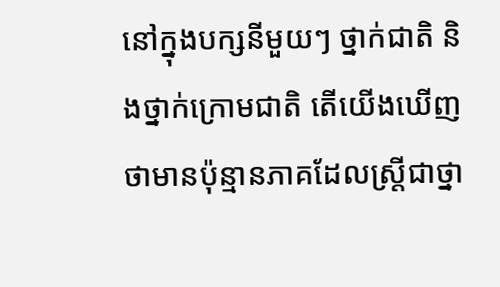នៅក្នុងបក្សនីមួយៗ ថ្នាក់ជាតិ និងថ្នាក់ក្រោមជាតិ តើយើងឃើញថាមានប៉ុន្មានភាគដែលស្ត្រីជាថ្នា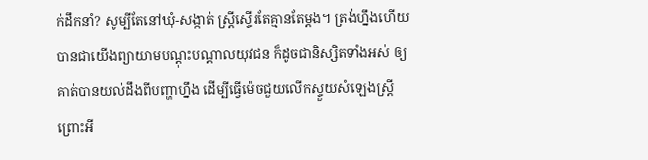ក់ដឹកនាំ? សូម្បីតែនៅឃុំ-សង្កាត់ ស្ត្រីស្ទើរតែគ្មានតែម្ដង។ ត្រង់ហ្នឹងហើយបានជាយើងព្យាយាមបណ្ដុះបណ្ដាលយុវជន ក៏ដូចជានិស្សិតទាំងអស់ ឲ្យគាត់បានយល់ដឹងពីបញ្ហាហ្នឹង ដើម្បីធ្វើម៉េចជួយលើកស្ទួយសំឡេងស្ត្រី ព្រោះអី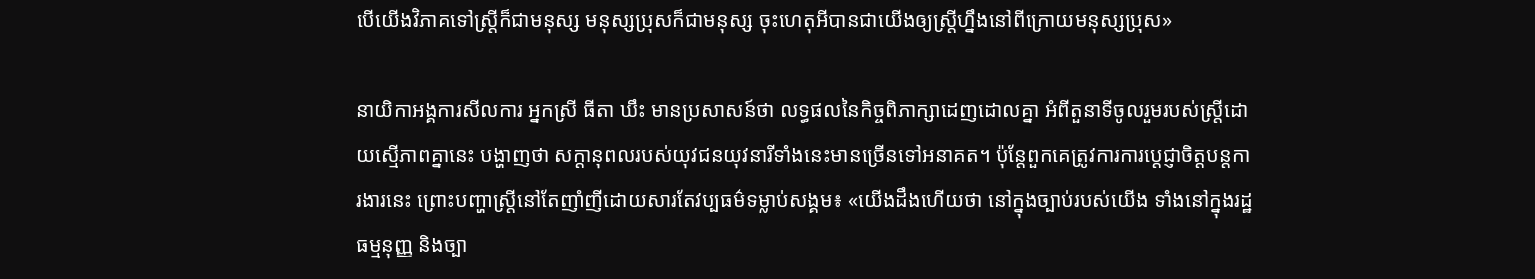បើយើងវិភាគទៅស្ត្រីក៏ជាមនុស្ស មនុស្សប្រុសក៏ជាមនុស្ស ចុះហេតុអីបានជាយើងឲ្យស្ត្រីហ្នឹងនៅពីក្រោយមនុស្សប្រុស»

នាយិកាអង្គការសីលការ អ្នកស្រី ធីតា ឃឹះ មានប្រសាសន៍ថា លទ្ធផលនៃកិច្ចពិភាក្សាដេញដោលគ្នា អំពីតួនាទីចូលរួមរបស់ស្ត្រីដោយស្មើភាពគ្នានេះ បង្ហាញថា សក្ដានុពលរបស់យុវជនយុវនារីទាំងនេះមានច្រើនទៅអនាគត។ ប៉ុន្តែពួកគេត្រូវការការប្ដេជ្ញាចិត្តបន្តការងារនេះ ព្រោះបញ្ហាស្ត្រីនៅតែញាំញីដោយសារតែវប្បធម៌ទម្លាប់សង្គម៖ «យើងដឹងហើយថា នៅក្នុងច្បាប់របស់យើង ទាំងនៅក្នុងរដ្ឋធម្មនុញ្ញ និងច្បា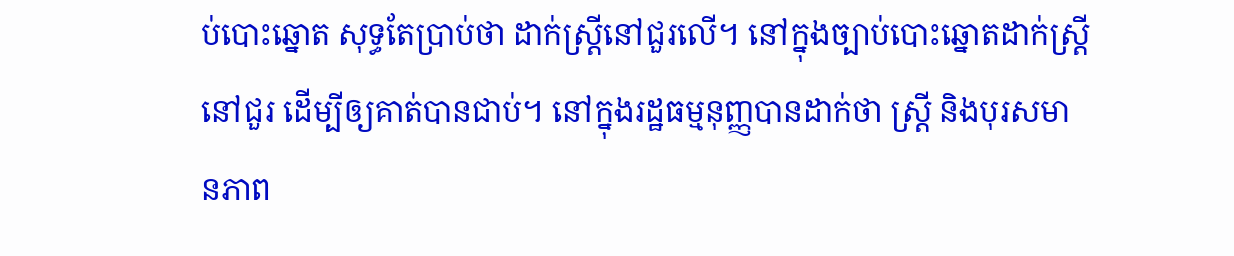ប់បោះឆ្នោត សុទ្ធតែប្រាប់ថា ដាក់ស្ត្រីនៅជួរលើ។ នៅក្នុងច្បាប់បោះឆ្នោតដាក់ស្ត្រីនៅជួរ ដើម្បីឲ្យគាត់បានជាប់។ នៅក្នុងរដ្ឋធម្មនុញ្ញបានដាក់ថា ស្ត្រី និងបុរសមានភាព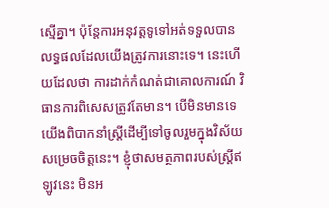ស្មើគ្នា។ ប៉ុន្តែការអនុវត្តទូទៅអត់ទទួលបានលទ្ធផលដែលយើងត្រូវការនោះទេ។ នេះហើយដែលថា ការដាក់កំណត់ជាគោលការណ៍ វិធានការពិសេសត្រូវតែមាន។ បើមិនមានទេ យើងពិបាកនាំស្ត្រីដើម្បីទៅចូលរួមក្នុងវិស័យសម្រេចចិត្តនេះ។ ខ្ញុំថាសមត្ថភាពរបស់ស្ត្រីឥឡូវនេះ មិនអ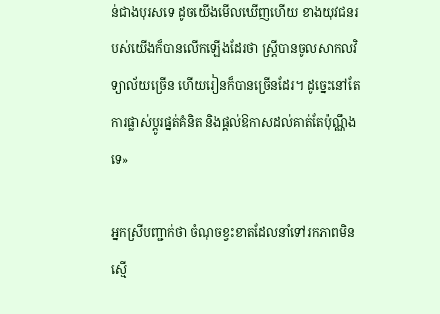ន់ជាងបុរសទេ ដូចយើងមើលឃើញហើយ ខាងយុវជនរបស់យើងក៏បានលើកឡើងដែរថា ស្ត្រីបានចូលសាកលវិទ្យាល័យច្រើន ហើយរៀនក៏បានច្រើនដែរ។ ដូច្នេះនៅតែការផ្លាស់ប្ដូរផ្នត់គំនិត និងផ្ដល់ឱកាសដល់គាត់តែប៉ុណ្ណឹងទេ»

អ្នកស្រីបញ្ជាក់ថា ចំណុចខ្វះខាតដែលនាំទៅរកភាពមិនស្មើ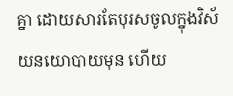គ្នា ដោយសារតែបុរសចូលក្នុងវិស័យនយោបាយមុន ហើយ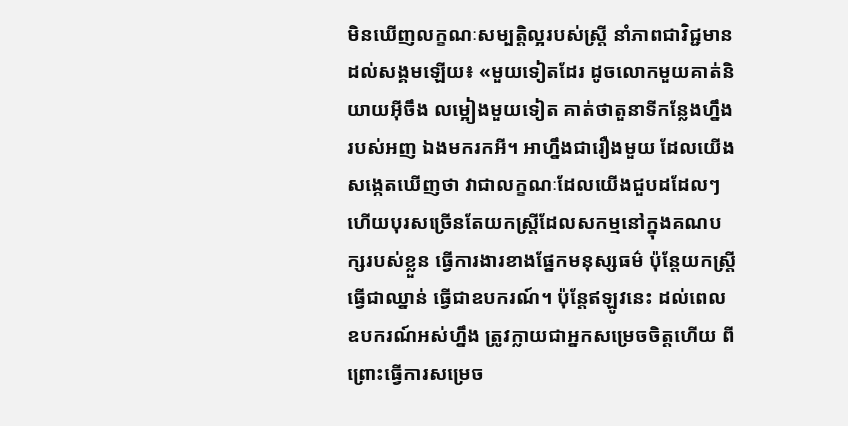មិនឃើញលក្ខណៈសម្បត្តិល្អរបស់ស្ត្រី នាំភាពជាវិជ្ជមានដល់សង្គមឡើយ៖ «មួយទៀតដែរ ដូចលោកមួយគាត់និយាយអ៊ីចឹង លម្អៀងមួយទៀត គាត់ថាតួនាទីកន្លែងហ្នឹងរបស់អញ ឯងមករកអី។ អាហ្នឹងជារឿងមួយ ដែលយើងសង្កេតឃើញថា វាជាលក្ខណៈដែលយើងជួបដដែលៗ ហើយបុរសច្រើនតែយកស្ត្រីដែលសកម្មនៅក្នុងគណបក្សរបស់ខ្លួន ធ្វើការងារខាងផ្នែកមនុស្សធម៌ ប៉ុន្តែយកស្ត្រីធ្វើជាឈ្នាន់ ធ្វើជាឧបករណ៍។ ប៉ុន្តែឥឡូវនេះ ដល់ពេលឧបករណ៍អស់ហ្នឹង ត្រូវក្លាយជាអ្នកសម្រេចចិត្តហើយ ពីព្រោះធ្វើការសម្រេច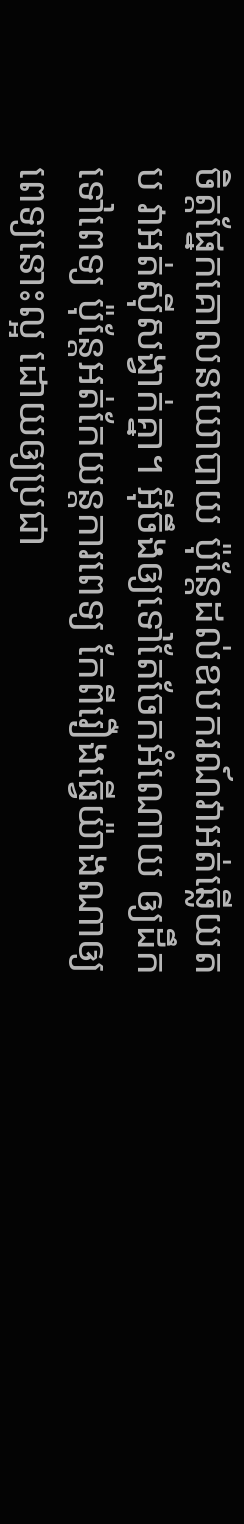ចិត្តផ្នែកគោលនយោបាយ ប៉ុន្តែដល់ឧបករណ៍វាអត់ឆ្លើយតប វាអត់ស៊ីសង្វាក់គ្នា។ អ៊ីចឹងឲ្យទៅតែចែកអំណោយ ឲ្យដឹកទៅពេទ្យ ប៉ុន្តែអត់កែយន្តការពេទ្យ កែពីរឿងធ្វើយ៉ាងណាឲ្យពេទ្យនោះល្អ ដោយឲ្យប្រជា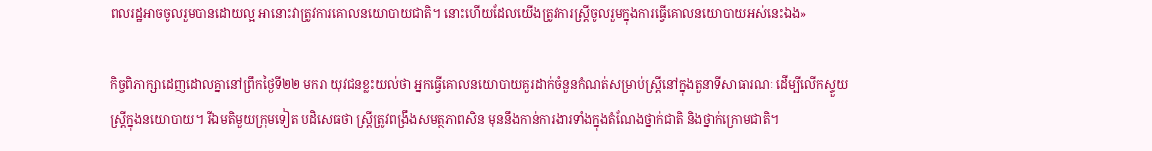ពលរដ្ឋអាចចូលរួមបានដោយល្អ អានោះវាត្រូវការគោលនយោបាយជាតិ។ នោះហើយដែលយើងត្រូវការស្ត្រីចូលរួមក្នុងការធ្វើគោលនយោបាយអស់នេះឯង»

កិច្ចពិភាក្សាដេញដោលគ្នានៅព្រឹកថ្ងៃទី២២ មករា យុវជនខ្លះយល់ថា អ្នកធ្វើគោលនយោបាយគួរដាក់ចំនួនកំណត់សម្រាប់ស្ត្រីនៅក្នុងតួនាទីសាធារណៈ ដើម្បីលើកស្ទួយស្ត្រីក្នុងនយោបាយ។ រីឯមតិមួយក្រុមទៀត បដិសេធថា ស្ត្រីត្រូវពង្រឹងសមត្ថភាពសិន មុននឹងកាន់ការងារទាំងក្នុងតំណែងថ្នាក់ជាតិ និងថ្នាក់ក្រោមជាតិ។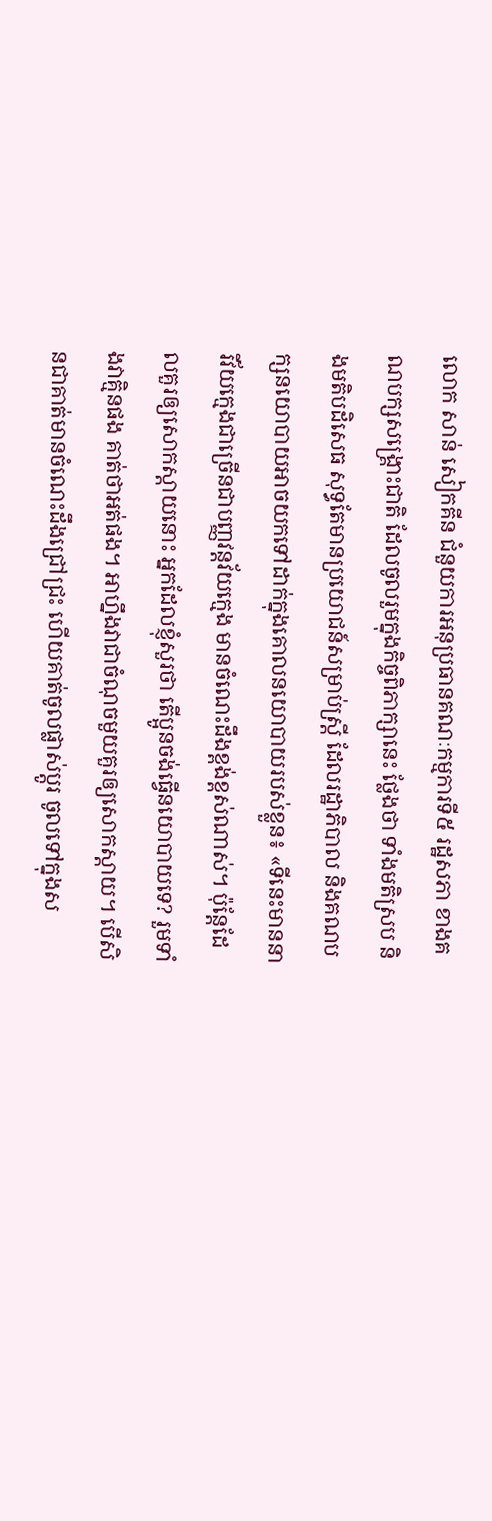លោក សាន់ សៀកគីន ជំនួយការអនុប្រធានគណៈកម្មការទី៥ រដ្ឋសភា ខាងគណបក្សសង្គ្រោះជាតិ ដែលចូលរួមក្នុងកិច្ចពិភាក្សានេះ ថ្លែងថា ទាំងមតិស្រប និងមតិបដិសេធ សុទ្ធតែមានប្រយោជន៍សម្រាប់ស្ត្រី ដែលរដ្ឋាភិបាល និងគណបក្សនយោបាយអាចយកទៅដាក់ក្នុងគោលនយោបាយរបស់ខ្លួន៖ «ទីនេះមាននារីវ័យក្មេងជាច្រើនជាបញ្ញវន្តវ័យក្មេង មានចំណេះដឹងខ្ពង់ខ្ពស់ណាស់។ ប៉ុន្តែដែលគួរឲ្យសោកស្ដាយនោះ អ្នកដែលខ្ញុំសួរថា តើប្អូនចង់ធ្វើនយោបាយទេ? រួមទាំងវាគ្មិនផង គាត់ថាអត់ផង។ អាហ្នឹងវាជាចំណុចមួយគួរឲ្យសោកស្ដាយ។ បើសិនជាគាត់មានចំណេះដឹងជ្រៅជ្រះ ហើយគាត់ចូលផ្លាស់ប្ដូរ ចូលទៅក្នុងស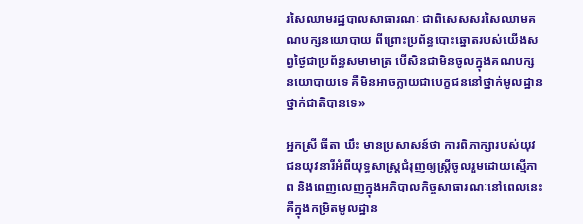រសៃឈាមរដ្ឋបាលសាធារណៈ ជាពិសេសសរសៃឈាមគណបក្សនយោបាយ ពីព្រោះប្រព័ន្ធបោះឆ្នោតរបស់យើងសព្វថ្ងៃជាប្រព័ន្ធសមាមាត្រ បើសិនជាមិនចូលក្នុងគណបក្សនយោបាយទេ គឺមិនអាចក្លាយជាបេក្ខជននៅថ្នាក់មូលដ្ឋាន ថ្នាក់ជាតិបានទេ»

អ្នកស្រី ធីតា ឃឹះ មានប្រសាសន៍ថា ការពិភាក្សារបស់យុវជនយុវនារីអំពីយុទ្ធសាស្ត្រជំរុញឲ្យស្ត្រីចូលរួមដោយស្មើភាព និងពេញលេញក្នុងអភិបាលកិច្ចសាធារណៈនៅពេលនេះ គឺក្នុងកម្រិតមូលដ្ឋាន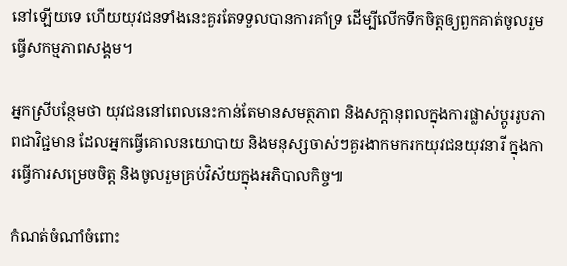នៅឡើយទេ ហើយយុវជនទាំងនេះគួរតែទទួលបានការគាំទ្រ ដើម្បីលើកទឹកចិត្តឲ្យពួកគាត់ចូលរួមធ្វើសកម្មភាពសង្គម។

អ្នកស្រីបន្ថែមថា យុវជននៅពេលនេះកាន់តែមានសមត្ថភាព និងសក្ដានុពលក្នុងការផ្លាស់ប្ដូររូបភាពជាវិជ្ជមាន ដែលអ្នកធ្វើគោលនយោបាយ និងមនុស្សចាស់ៗគួរងាកមករកយុវជនយុវនារី ក្នុងការធ្វើការសម្រេចចិត្ត និងចូលរួមគ្រប់វិស័យក្នុងអភិបាលកិច្ច៕

កំណត់ចំណាំចំពោះ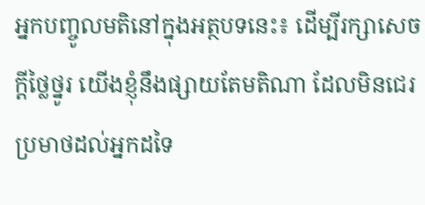អ្នកបញ្ចូលមតិនៅក្នុងអត្ថបទនេះ៖ ដើម្បីរក្សាសេចក្ដីថ្លៃថ្នូរ យើងខ្ញុំនឹងផ្សាយតែមតិណា ដែលមិនជេរប្រមាថដល់អ្នកដទៃ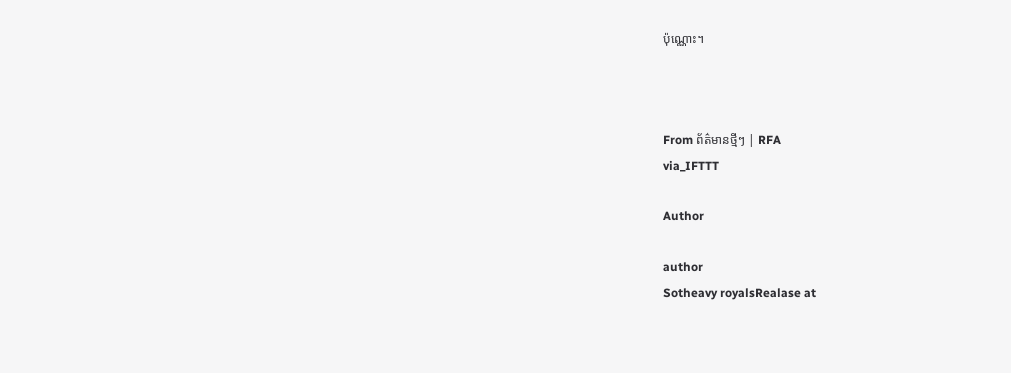ប៉ុណ្ណោះ។



From ព័ត៌មានថ្មីៗ | RFA
via_IFTTT

Author

author
Sotheavy royalsRealase at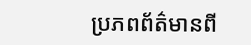ប្រភពព័ត៌មានពី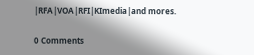|RFA|VOA|RFI|KImedia|and mores.

0 Comments